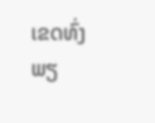ເຂດທົ່ງພຽ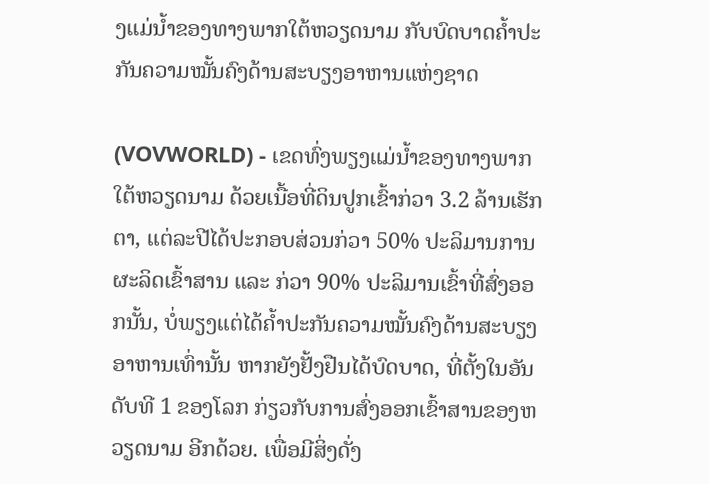ງແມ່ນ້ຳຂອງທາງພາກໃຕ້ຫວຽດນາມ ກັບບົດບາດຄ້ຳປະກັນຄວາມໝັ້ນຄົງດ້ານສະບຽງອາຫານແຫ່ງຊາດ

(VOVWORLD) - ເຂດທົ່ງພຽງແມ່ນ້ຳຂອງທາງພາກໃຕ້ຫວຽດນາມ ດ້ວຍເນື້ອທີ່ດິນປູກເຂົ້າກ່ວາ 3.2 ລ້ານເຮັກຕາ, ແຕ່ລະປີໄດ້ປະກອບສ່ວນກ່ວາ 50% ປະລິມານການຜະລິດເຂົ້າສານ ແລະ ກ່ວາ 90% ປະລິມານເຂົ້າທີ່ສົ່ງອອກນັ້ນ, ບໍ່ພຽງແຕ່ໄດ້ຄ້ຳປະກັນຄວາມໝັ້ນຄົງດ້ານສະບຽງອາຫານເທົ່ານັ້ນ ຫາກຍັງຢັ້ງຢືນໄດ້ບົດບາດ, ທີ່ຕັ້ງໃນອັນດັບທີ 1 ຂອງໂລກ ກ່ຽວກັບການສົ່ງອອກເຂົ້າສານຂອງຫວຽດນາມ ອີກດ້ວຍ. ເພື່ອມີສິ່ງດັ່ງ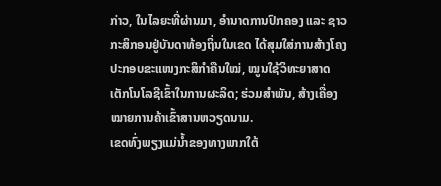ກ່າວ, ໃນໄລຍະທີ່ຜ່ານມາ, ອຳນາດການປົກຄອງ ແລະ ຊາວກະສິກອນຢູ່ບັນດາທ້ອງຖິ່ນໃນເຂດ ໄດ້ສຸມໃສ່ການສ້າງໂຄງປະກອບຂະແໜງກະສິກຳຄືນໃໝ່, ໝູນໃຊ້ວິທະຍາສາດເຕັກໂນໂລຊີເຂົ້າໃນການຜະລິດ; ຮ່ວມສຳພັນ, ສ້າງເຄື່ອງໝາຍການຄ້າເຂົ້າສານຫວຽດນາມ.
ເຂດທົ່ງພຽງແມ່ນ້ຳຂອງທາງພາກໃຕ້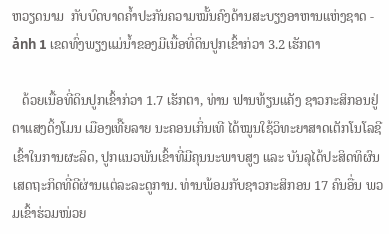ຫວຽດນາມ  ກັບບົດບາດຄ້ຳປະກັນຄວາມໝັ້ນຄົງດ້ານສະບຽງອາຫານແຫ່ງຊາດ - ảnh 1 ເຂດທົ່ງພຽງແມ່ນ້ຳຂອງມີເນື້ອທີ່ດິນປູກເຂົ້າກ່ວາ 3.2 ເຮັກຕາ

   ດ້ວຍເນື້ອທີ່ດິນປູກເຂົ້າກ່ວາ 1.7 ເຮັກຕາ, ທ່ານ ຟານທ້ຽນແຄັງ ຊາວກະສິກອນຢູ່ຕາແສງດິ້ງໂມນ ເມືອງເທີ໊ຍລາຍ ນະຄອນເກິ່ນເທີ ໄດ້ໝູນໃຊ້ວິທະຍາສາດເຕັກໂນໂລຊີເຂົ້າໃນການຜະລິດ, ປູກແນວພັນເຂົ້າທີ່ມີຄຸນນະພາບສູງ ແລະ ບັນລຸໄດ້ປະສິດທິຜົນເສດຖະກິດທີ່ດີຜ່ານແຕ່ລະລະດູການ. ທ່ານພ້ອມກັບຊາວກະສິກອນ 17 ຄົນອື່ນ ພວມເຂົ້າຮ່ວມໜ່ວຍ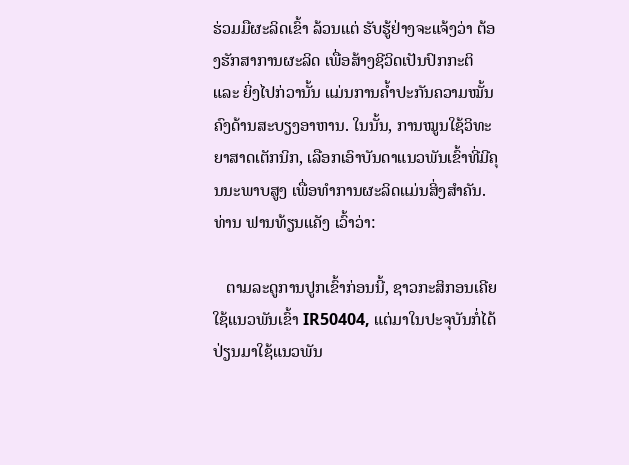ຮ່ວມມືຜະລິດເຂົ້າ ລ້ວນແຕ່ ຮັບຮູ້ຢ່າງຈະແຈ້ງວ່າ ຕ້ອງຮັກສາການຜະລິດ ເພື່ອສ້າງຊີວິດເປັນປົກກະຕິ ແລະ ຍິ່ງໄປກ່ວານັ້ນ ແມ່ນການຄ້ຳປະກັນຄວາມໝັ້ນຄົງດ້ານສະບຽງອາຫານ. ໃນນັ້ນ, ການໝູນໃຊ້ວິທະຍາສາດເຕັກນິກ, ເລືອກເອົາບັນດາແນວພັນເຂົ້າທີ່ມີຄຸນນະພາບສູງ ເພື່ອທຳການຜະລິດແມ່ນສິ່ງສຳຄັນ. ທ່ານ ຟານທ້ຽນແຄັງ ເວົ້າວ່າ:

   ຕາມລະດູການປູກເຂົ້າກ່ອນນີ້, ຊາວກະສິກອນເຄີຍໃຊ້ແນວພັນເຂົ້າ IR50404, ແຕ່ມາໃນປະຈຸບັນກໍ່ໄດ້ປ່ຽນມາໃຊ້ແນວພັນ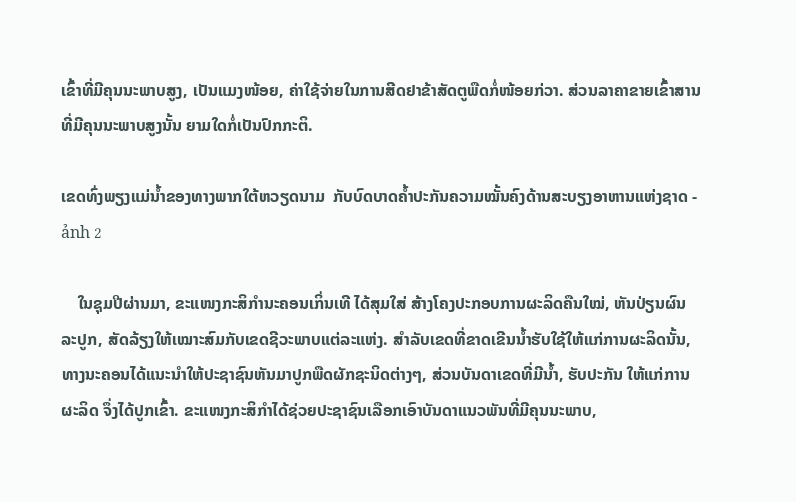ເຂົ້າທີ່ມີຄຸນນະພາບສູງ, ເປັນແມງໜ້ອຍ, ຄ່າໃຊ້ຈ່າຍໃນການສີດຢາຂ້າສັດຕູພືດກໍ່ໜ້ອຍກ່ວາ. ສ່ວນລາຄາຂາຍເຂົ້າສານທີ່ມີຄຸນນະພາບສູງນັ້ນ ຍາມໃດກໍ່ເປັນປົກກະຕິ.

ເຂດທົ່ງພຽງແມ່ນ້ຳຂອງທາງພາກໃຕ້ຫວຽດນາມ  ກັບບົດບາດຄ້ຳປະກັນຄວາມໝັ້ນຄົງດ້ານສະບຽງອາຫານແຫ່ງຊາດ - ảnh 2

    ໃນຊຸມປີຜ່ານມາ, ຂະແໜງກະສິກຳນະຄອນເກິ່ນເທີ ໄດ້ສຸມໃສ່ ສ້າງໂຄງປະກອບການຜະລິດຄືນໃໝ່, ຫັນປ່ຽນຜົນລະປູກ, ສັດລ້ຽງໃຫ້ເໝາະສົມກັບເຂດຊີວະພາບແຕ່ລະແຫ່ງ. ສຳລັບເຂດທີ່ຂາດເຂີນນ້ຳຮັບໃຊ້ໃຫ້ແກ່ການຜະລິດນັ້ນ, ທາງນະຄອນໄດ້ແນະນຳໃຫ້ປະຊາຊົນຫັນມາປູກພືດຜັກຊະນິດຕ່າງໆ, ສ່ວນບັນດາເຂດທີ່ມີນ້ຳ, ຮັບປະກັນ ໃຫ້ແກ່ການຜະລິດ ຈຶ່ງໄດ້ປູກເຂົ້າ. ຂະແໜງກະສິກຳໄດ້ຊ່ວຍປະຊາຊົນເລືອກເອົາບັນດາແນວພັນທີ່ມີຄຸນນະພາບ,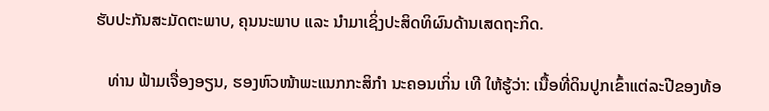ຮັບປະກັນສະມັດຕະພາບ, ຄຸນນະພາບ ແລະ ນຳມາເຊິ່ງປະສິດທິຜົນດ້ານເສດຖະກິດ.

   ທ່ານ ຟ້າມເຈື່ອງອຽນ, ຮອງຫົວໜ້າພະແນກກະສິກຳ ນະຄອນເກິ່ນ ເທີ ໃຫ້ຮູ້ວ່າ: ເນື້ອທີ່ດິນປູກເຂົ້າແຕ່ລະປີຂອງທ້ອ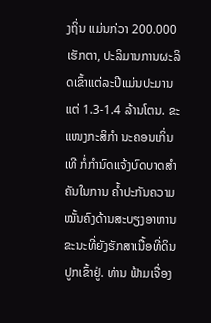ງຖິ່ນ ແມ່ນກ່ວາ 200.000 ເຮັກຕາ, ປະລິມານການຜະລິດເຂົ້າແຕ່ລະປີແມ່ນປະມານແຕ່ 1.3-1.4 ລ້ານໂຕນ. ຂະແໜງກະສິກຳ ນະຄອນເກິ່ນເທີ ກໍ່ກຳນົດແຈ້ງບົດບາດສຳຄັນໃນການ ຄ້ຳປະກັນຄວາມໝັ້ນຄົງດ້ານສະບຽງອາຫານ ຂະນະທີ່ຍັງຮັກສາເນື້ອທີ່ດິນປູກເຂົ້າຢູ່. ທ່ານ ຟ້າມເຈື່ອງ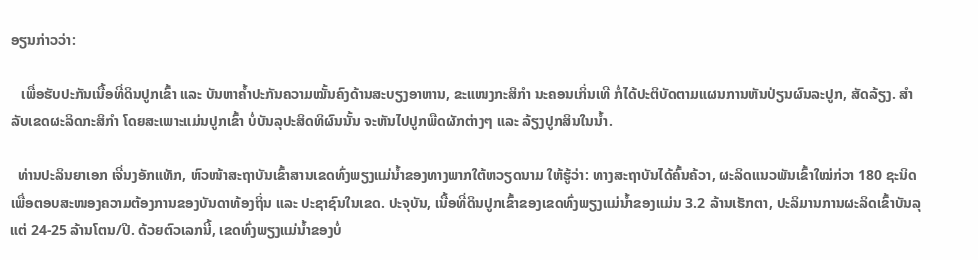ອຽນກ່າວວ່າ:

   ເພື່ອຮັບປະກັນເນື້ອທີ່ດິນປູກເຂົ້າ ແລະ ບັນຫາຄ້ຳປະກັນຄວາມໝັ້ນຄົງດ້ານສະບຽງອາຫານ, ຂະແໜງກະສິກຳ ນະຄອນເກິ່ນເທີ ກໍ່ໄດ້ປະຕິບັດຕາມແຜນການຫັນປ່ຽນຜົນລະປູກ, ສັດລ້ຽງ. ສຳລັບເຂດຜະລິດກະສິກຳ ໂດຍສະເພາະແມ່ນປູກເຂົ້າ ບໍ່ບັນລຸປະສິດທິຜົນນັ້ນ ຈະຫັນໄປປູກພືດຜັກຕ່າງໆ ແລະ ລ້ຽງປູກສິນໃນນ້ຳ.

  ທ່ານປະລິນຍາເອກ ເຈີ່ນງອັກແທັກ, ຫົວໜ້າສະຖາບັນເຂົ້າສານເຂດທົ່ງພຽງແມ່ນ້ຳຂອງທາງພາກໃຕ້ຫວຽດນາມ ໃຫ້ຮູ້ວ່າ: ທາງສະຖາບັນໄດ້ຄົ້ນຄ້ວາ, ຜະລິດແນວພັນເຂົ້າໃໝ່ກ່ວາ 180 ຊະນິດ ເພື່ອຕອບສະໜອງຄວາມຕ້ອງການຂອງບັນດາທ້ອງຖິ່ນ ແລະ ປະຊາຊົນໃນເຂດ. ປະຈຸບັນ, ເນື້ອທີ່ດິນປູກເຂົ້າຂອງເຂດທົ່ງພຽງແມ່ນ້ຳຂອງແມ່ນ 3.2 ລ້ານເຮັກຕາ, ປະລິມານການຜະລິດເຂົ້າບັນລຸແຕ່ 24-25 ລ້ານໂຕນ/ປີ. ດ້ວຍຕົວເລກນີ້, ເຂດທົ່ງພຽງແມ່ນ້ຳຂອງບໍ່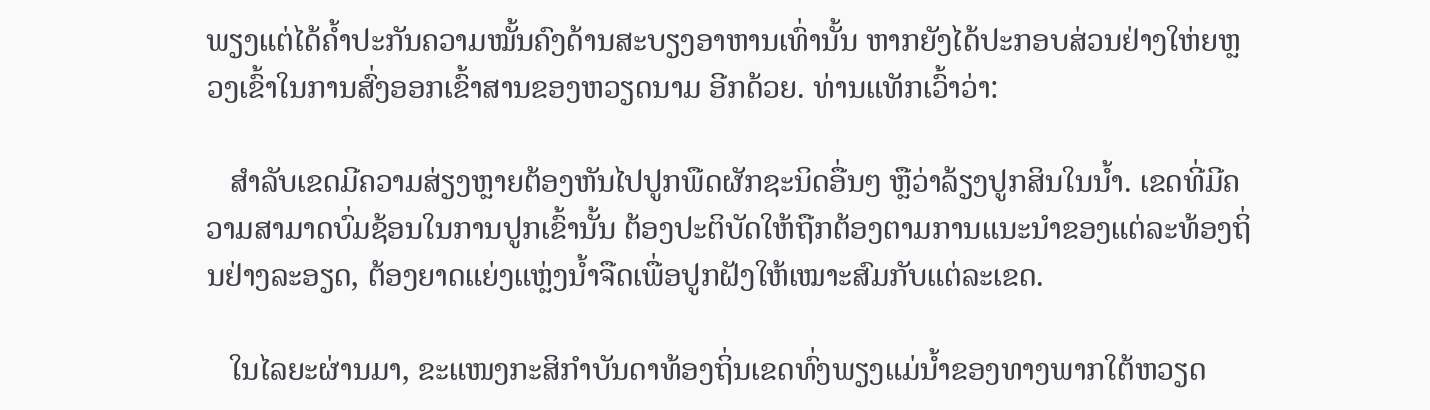ພຽງແຕ່ໄດ້ຄ້ຳປະກັນຄວາມໝັ້ນຄົງດ້ານສະບຽງອາຫານເທົ່ານັ້ນ ຫາກຍັງໄດ້ປະກອບສ່ວນຢ່າງໃຫ່ຍຫຼວງເຂົ້າໃນການສົ່ງອອກເຂົ້າສານຂອງຫວຽດນາມ ອີກດ້ວຍ. ທ່ານແທັກເວົ້າວ່າ:

   ສຳລັບເຂດມີຄວາມສ່ຽງຫຼາຍຕ້ອງຫັນໄປປູກພືດຜັກຊະນິດອື່ນໆ ຫຼືວ່າລ້ຽງປູກສິນໃນນ້ຳ. ເຂດທີ່ມີຄວາມສາມາດບົ່ມຊ້ອນໃນການປູກເຂົ້ານັ້ນ ຕ້ອງປະຕິບັດໃຫ້ຖືກຕ້ອງຕາມການແນະນຳຂອງແຕ່ລະທ້ອງຖິ່ນຢ່າງລະອຽດ, ຕ້ອງຍາດແຍ່ງແຫຼ່ງນ້ຳຈືດເພື່ອປູກຝັງໃຫ້ເໝາະສົມກັບແຕ່ລະເຂດ.

   ໃນໄລຍະຜ່ານມາ, ຂະແໜງກະສິກຳບັນດາທ້ອງຖິ່ນເຂດທົ່ງພຽງແມ່ນ້ຳຂອງທາງພາກໃຕ້ຫວຽດ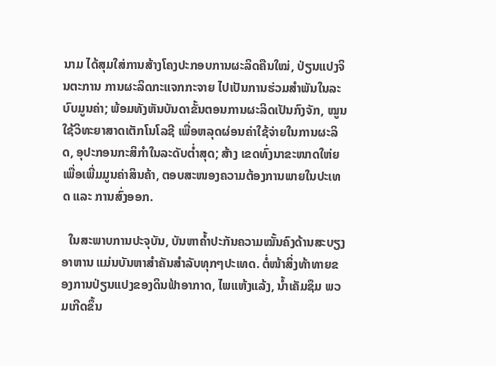ນາມ ໄດ້ສຸມໃສ່ການສ້າງໂຄງປະກອບການຜະລິດຄືນໃໝ່, ປ່ຽນແປງຈິນຕະການ ການຜະລິດກະແຈກກະຈາຍ ໄປເປັນການຮ່ວມສຳພັນໃນລະບົບມູນຄ່າ; ພ້ອມທັງຫັນບັນດາຂັ້ນຕອນການຜະລິດເປັນກົງຈັກ, ໝູນໃຊ້ວິທະຍາສາດເຕັກໂນໂລຊີ ເພື່ອຫລຸດຜ່ອນຄ່າໃຊ້ຈ່າຍໃນການຜະລິດ, ອຸປະກອນກະສິກຳໃນລະດັບຕ່ຳສຸດ; ສ້າງ ເຂດທົ່ງນາຂະໜາດໃຫ່ຍເພື່ອເພີ່ມມູນຄ່າສິນຄ້າ, ຕອບສະໜອງຄວາມຕ້ອງການພາຍໃນປະເທດ ແລະ ການສົ່ງອອກ.

  ໃນສະພາບການປະຈຸບັນ, ບັນຫາຄ້ຳປະກັນຄວາມໝັ້ນຄົງດ້ານສະບຽງອາຫານ ແມ່ນບັນຫາສຳຄັນສຳລັບທຸກໆປະເທດ. ຕໍ່ໜ້າສິ່ງທ້າທາຍຂອງການປ່ຽນແປງຂອງດິນຟ້າອາກາດ, ໄພແຫ້ງແລ້ງ, ນ້ຳເຄັມຊຶມ ພວມເກີດຂຶ້ນ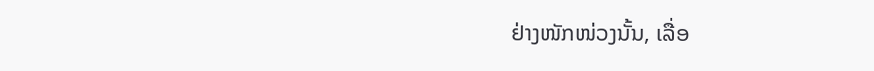ຢ່າງໜັກໜ່ວງນັ້ນ, ເລື່ອ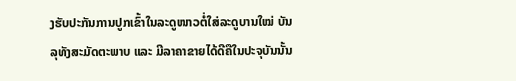ງຮັບປະກັນການປູກເຂົ້າໃນລະດູໜາວຕໍ່ໃສ່ລະດູບານໃໝ່ ບັນລຸທັງສະມັດຕະພາບ ແລະ ມີລາຄາຂາຍໄດ້ດີຄືໃນປະຈຸບັນນັ້ນ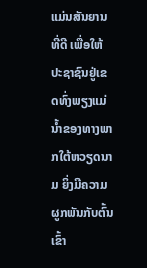ແມ່ນສັນຍານທີ່ດີ ເພື່ອໃຫ້ປະຊາຊົນຢູ່ເຂດທົ່ງພຽງແມ່ນ້ຳຂອງທາງພາກໃຕ້ຫວຽດນາມ ຍິ່ງມີຄວາມຜູກພັນກັບຕົ້ນເຂົ້າ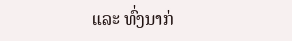ແລະ ທົ່ງນາກ່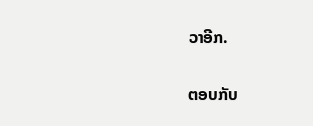ວາອີກ.

ຕອບກັບ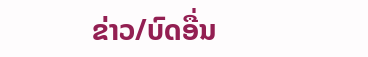ຂ່າວ/ບົດອື່ນ